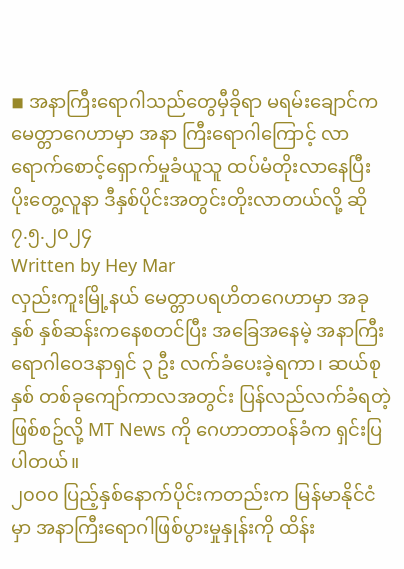◾ အနာကြီးရောဂါသည်တွေမှီခိုရာ မရမ်းချောင်က မေတ္တာဂေဟာမှာ အနာ ကြီးရောဂါကြောင့် လာရောက်စောင့်ရှောက်မှုခံယူသူ ထပ်မံတိုးလာနေပြီး ပိုးတွေ့လူနာ ဒီနှစ်ပိုင်းအတွင်းတိုးလာတယ်လို့ ဆို
၇.၅.၂၀၂၄
Written by Hey Mar
လှည်းကူးမြို့နယ် မေတ္တာပရဟိတဂေဟာမှာ အခုနှစ် နှစ်ဆန်းကနေစတင်ပြီး အခြေအနေမဲ့ အနာကြီးရောဂါဝေဒနာရှင် ၃ ဦး လက်ခံပေးခဲ့ရကာ၊ ဆယ်စုနှစ် တစ်ခုကျော်ကာလအတွင်း ပြန်လည်လက်ခံရတဲ့ ဖြစ်စဥ်လို့ MT News ကို ဂေဟာတာဝန်ခံက ရှင်းပြပါတယ်။
၂၀၀၀ ပြည့်နှစ်နောက်ပိုင်းကတည်းက မြန်မာနိုင်ငံမှာ အနာကြီးရောဂါဖြစ်ပွားမှုနှုန်းကို ထိန်း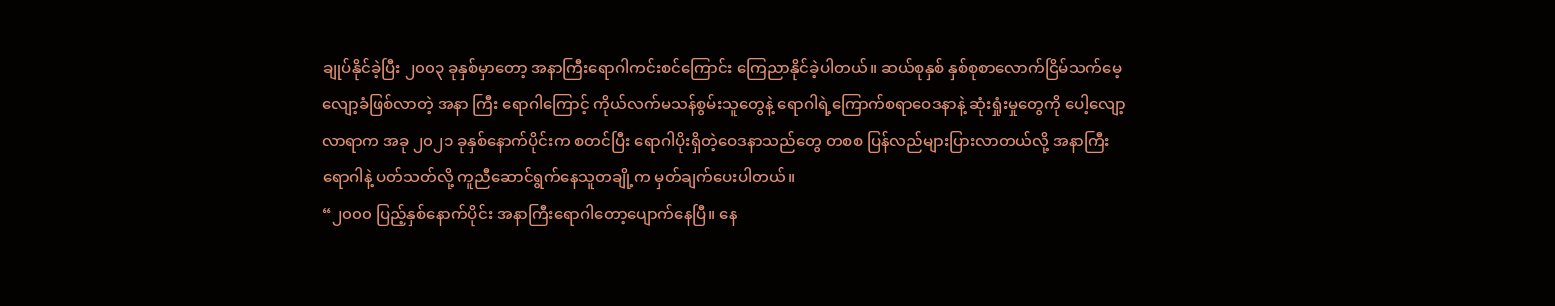ချုပ်နိုင်ခဲ့ပြီး ၂၀၀၃ ခုနှစ်မှာတော့ အနာကြီးရောဂါကင်းစင်ကြောင်း ကြေညာနိုင်ခဲ့ပါတယ်။ ဆယ်စုနှစ် နှစ်စုစာလောက်ငြိမ်သက်မေ့လျော့ခံဖြစ်လာတဲ့ အနာ ကြီး ရောဂါကြောင့် ကိုယ်လက်မသန်စွမ်းသူတွေနဲ့ ရောဂါရဲ့ကြောက်စရာဝေဒနာနဲ့ ဆုံးရှုံးမှုတွေကို ပေါ့လျော့လာရာက အခု ၂၀၂၁ ခုနှစ်နောက်ပိုင်းက စတင်ပြီး ရောဂါပိုးရှိတဲ့ဝေဒနာသည်တွေ တစစ ပြန်လည်များပြားလာတယ်လို့ အနာကြီးရောဂါနဲ့ ပတ်သတ်လို့ ကူညီဆောင်ရွက်နေသူတချို့က မှတ်ချက်ပေးပါတယ်။
“၂၀၀၀ ပြည့်နှစ်နောက်ပိုင်း အနာကြီးရောဂါတော့ပျောက်နေပြီ။ နေ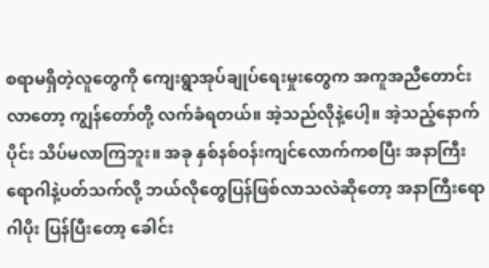စရာမရှိတဲ့လူတွေကို ကျေးရွာအုပ်ချုပ်ရေးမှုးတွေက အကူအညီတောင်းလာတော့ ကျွန်တော်တို့ လက်ခံရတယ်။ အဲ့သည်လိုနဲ့ပေါ့။ အဲ့သည့်နောက်ပိုင်း သိပ်မလာကြဘူး။ အခု နှစ်နစ်ဝန်းကျင်လောက်ကစပြီး အနာကြီးရောဂါနဲ့ပတ်သက်လို့ ဘယ်လိုတွေပြန်ဖြစ်လာသလဲဆိုတော့ အနာကြီးရောဂါပိုး ပြန်ပြီးတော့ ခေါင်း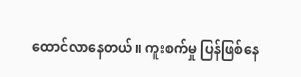ထောင်လာနေတယ်။ ကူးစက်မှု ပြန်ဖြစ်နေ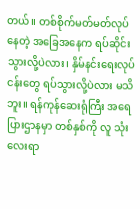တယ်။ တစ်စိုက်မတ်မတ်လုပ်နေတဲ့ အခြေအနေက ရပ်ဆိုင်းသွားလို့ပဲလား၊ နှိမ်နင်းရေးလုပ်ငန်းတွေ ရပ်သွားလို့ပဲလား မသိဘူး။ ရန်ကုန်ဆေးရုံကြီး အရေပြားဌာနမှာ တစ်နှစ်ကို လူ သုံးလေးရာ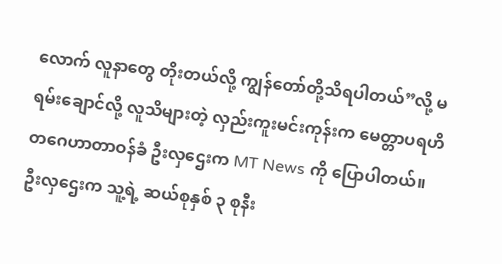လောက် လူနာတွေ တိုးတယ်လို့ ကျွန်တော်တို့သိရပါတယ်”လို့ မရမ်းချောင်လို့ လူသိများတဲ့ လှည်းကူးမင်းကုန်းက မေတ္တာပရဟိတဂေဟာတာဝန်ခံ ဦးလှဌေးက MT News ကို ပြောပါတယ်။
ဦးလှဌေးက သူ့ရဲ့ ဆယ်စုနှစ် ၃ စုနီး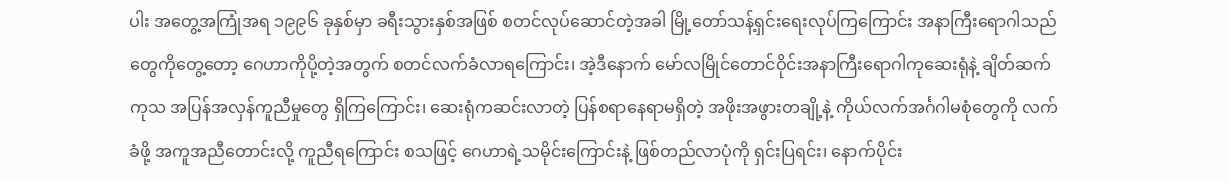ပါး အတွေ့အကြုံအရ ၁၉၉၆ ခုနှစ်မှာ ခရီးသွားနှစ်အဖြစ် စတင်လုပ်ဆောင်တဲ့အခါ မြို့တော်သန့်ရှင်းရေးလုပ်ကြကြောင်း အနာကြီးရောဂါသည်တွေကိုတွေ့တော့ ဂေဟာကိုပို့တဲ့အတွက် စတင်လက်ခံလာရကြောင်း၊ အဲ့ဒီနောက် မော်လမြိုင်တောင်ဝိုင်းအနာကြီးရောဂါကုဆေးရုံနဲ့ ချိတ်ဆက်ကုသ အပြန်အလှန်ကူညီမှုတွေ ရှိကြကြောင်း၊ ဆေးရုံကဆင်းလာတဲ့ ပြန်စရာနေရာမရှိတဲ့ အဖိုးအဖွားတချို့နဲ့ ကိုယ်လက်အင်္ဂဂါမစုံတွေကို လက်ခံဖို့ အကူအညီတောင်းလို့ ကူညီရကြောင်း စသဖြင့် ဂေဟာရဲ့သမိုင်းကြောင်းနဲ့ ဖြစ်တည်လာပုံကို ရှင်းပြရင်း၊ နောက်ပိုင်း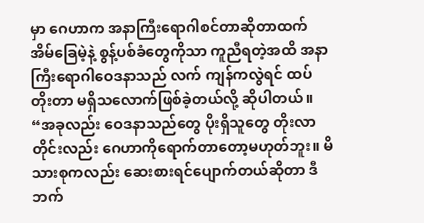မှာ ဂေဟာက အနာကြီးရောဂါစင်တာဆိုတာထက် အိမ်ခြေမဲ့နဲ့ စွန့်ပစ်ခံတွေကိုသာ ကူညီရတဲ့အထိ အနာကြီးရောဂါဝေဒနာသည် လက် ကျန်ကလွဲရင် ထပ်တိုးတာ မရှိသလောက်ဖြစ်ခဲ့တယ်လို့ ဆိုပါတယ်။
“အခုလည်း ဝေဒနာသည်တွေ ပိုးရှိသူတွေ တိုးလာတိုင်းလည်း ဂေဟာကိုရောက်တာတော့မဟုတ်ဘူး။ မိသားစုကလည်း ဆေးစားရင်ပျောက်တယ်ဆိုတာ ဒီဘက်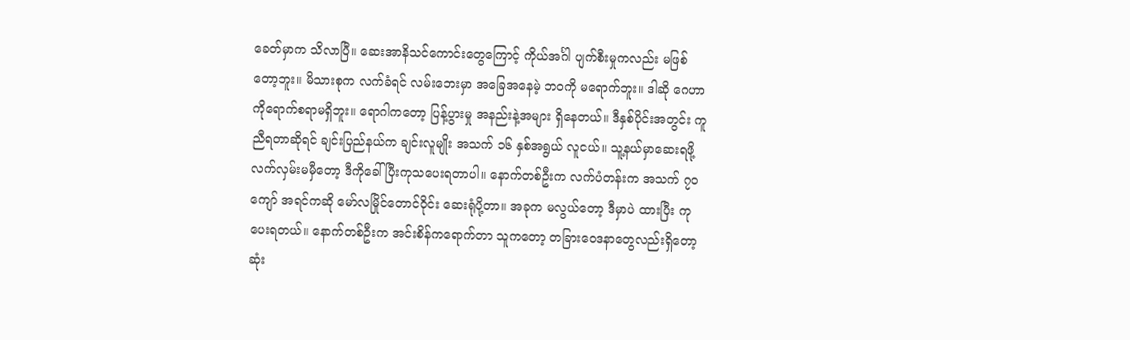ခေတ်မှာက သိလာပြီ။ ဆေးအာနိသင်ကောင်းတွေကြောင့် ကိုယ်အင်္ဂါ ပျက်စီးမှုကလည်း မဖြစ်တော့ဘူး။ မိသားစုက လက်ခံရင် လမ်းဘေးမှာ အခြေအနေမဲ့ ဘဝကို မရောက်ဘူး။ ဒါဆို ဂေဟာကိုရောက်စရာမရှိဘူး။ ရောဂါကတော့ ပြန့်ပွားမှု အနည်းနဲ့အများ ရှိနေတယ်။ ဒီနှစ်ပိုင်းအတွင်း ကူညီရတာဆိုရင် ချင်းပြည်နယ်က ချင်းလူမျိုး အသက် ၁၆ နှစ်အရွယ် လူငယ်။ သူ့နယ်မှာဆေးရဖို့ လက်လှမ်းမမှီတော့ ဒီကိုခေါ်ပြီးကုသပေးရတာပါ။ နောက်တစ်ဦးက လက်ပံတန်းက အသက် ၇၀ကျော် အရင်ကဆို မော်လမြိုင်တောင်ဝိုင်း ဆေးရုံပို့တာ။ အခုက မလွယ်တော့ ဒီမှာပဲ ထားပြီး ကုပေးရတယ်။ နောက်တစ်ဦးက အင်းစိန်ကရောက်တာ သူကတော့ တခြားဝေဒနာတွေလည်းရှိတော့ ဆုံး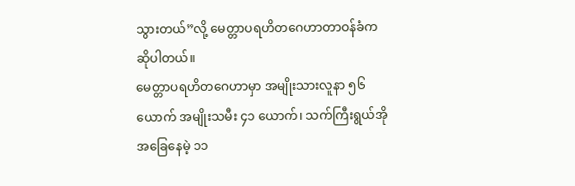သွားတယ်”လို့ မေတ္တာပရဟိတဂေဟာတာဝန်ခံက ဆိုပါတယ်။
မေတ္တာပရဟိတဂေဟာမှာ အမျိုးသားလူနာ ၅၆ ယောက် အမျိုးသမီး ၄၁ ယောက်၊ သက်ကြီးရွယ်အို အခြေနေမဲ့ ၁၁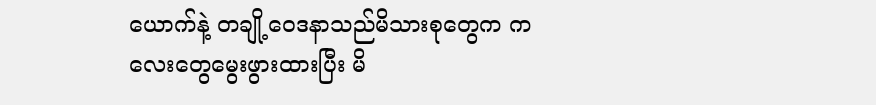ယောက်နဲ့ တချို့ဝေဒနာသည်မိသားစုတွေက ကလေးတွေမွေးဖွားထားပြီး မိ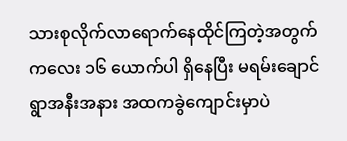သားစုလိုက်လာရောက်နေထိုင်ကြတဲ့အတွက် ကလေး ၁၆ ယောက်ပါ ရှိနေပြီး မရမ်းချောင်ရွာအနီးအနား အထကခွဲကျောင်းမှာပဲ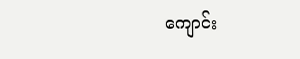ကျောင်း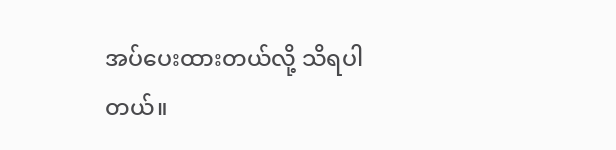အပ်ပေးထားတယ်လို့ သိရပါတယ်။